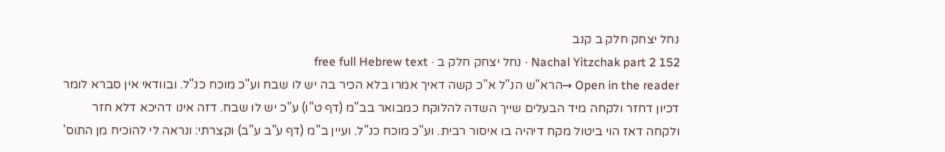נחל יצחק חלק ב קנב
Nachal Yitzchak part 2 152 · נחל יצחק חלק ב · free full Hebrew text
Open in the reader →הרא"ש הנ"ל א"כ קשה דאיך אמרו בלא הכיר בה יש לו שבח וע"כ מוכח כנ"ל. ובוודאי אין סברא לומר דכיון דחזר ולקחה מיד הבעלים שייך השדה להלוקח כמבואר בב"מ (דף ט"ו) ע"כ יש לו שבח. דזה אינו דהיכא דלא חזר ולקחה דאז הוי ביטול מקח דיהיה בו איסור רבית. וע"כ מוכח כנ"ל. ועיין ב"מ (דף ע"ב ע"ב) וקצרתי: ונראה לי להוכיח מן התוס'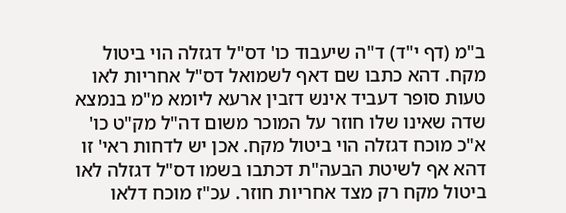ב"מ (דף י"ד) ד"ה שיעבוד כו' דס"ל דגזלה הוי ביטול מקח. דהא כתבו שם דאף לשמואל דס"ל אחריות לאו טעות סופר דעביד אינש דזבין ארעא ליומא מ"מ בנמצא שדה שאינו שלו חוזר על המוכר משום דה"ל מק"ט כו' א"כ מוכח דגזלה הוי ביטול מקח. אכן יש לדחות ראי' זו דהא אף לשיטת הבעה"ת דכתבו בשמו דס"ל דגזלה לאו ביטול מקח רק מצד אחריות חוזר. עכ"ז מוכח דלאו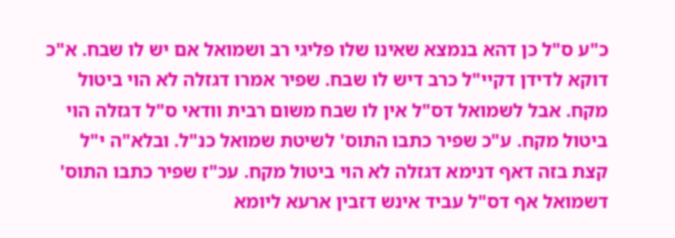כ"ע ס"ל כן דהא בנמצא שאינו שלו פליגי רב ושמואל אם יש לו שבח. א"כ דוקא לדידן דקיי"ל כרב דיש לו שבח. שפיר אמרו דגזלה לא הוי ביטול מקח. אבל לשמואל דס"ל אין לו שבח משום רבית וודאי ס"ל דגזלה הוי ביטול מקח. ע"כ שפיר כתבו התוס' לשיטת שמואל כנ"ל. ובלא"ה י"ל קצת בזה דאף דנימא דגזלה לא הוי ביטול מקח. עכ"ז שפיר כתבו התוס' דשמואל אף דס"ל עביד אינש דזבין ארעא ליומא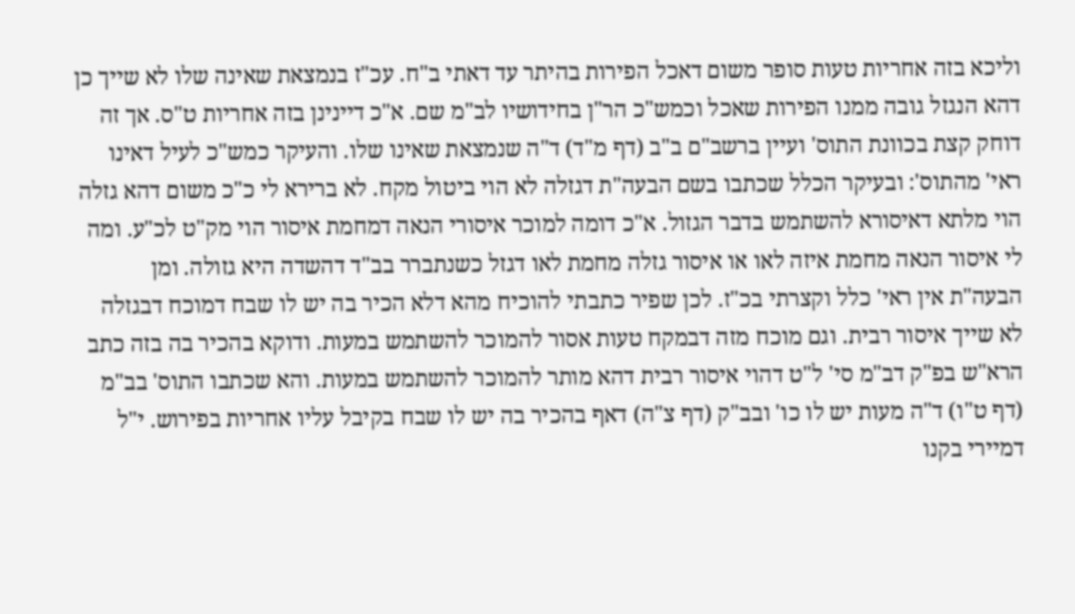וליכא בזה אחריות טעות סופר משום דאכל הפירות בהיתר עד דאתי ב"ח. עכ"ז בנמצאת שאינה שלו לא שייך כן דהא הנגזל גובה ממנו הפירות שאכל וכמש"כ הר"ן בחידושיו לב"מ שם. א"כ דיינינן בזה אחריות ט"ס. אך זה דוחק קצת בכוונת התוס' ועיין ברשב"ם ב"ב (דף מ"ד) ד"ה שנמצאת שאינו שלו. והעיקר כמש"כ לעיל דאינו ראי' מהתוס': ובעיקר הכלל שכתבו בשם הבעה"ת דגזלה לא הוי ביטול מקח. לא ברירא לי כ"כ משום דהא גזלה הוי מלתא דאיסורא להשתמש בדבר הגזול. א"כ דומה למוכר איסורי הנאה דמחמת איסור הוי מק"ט לכ"ע. ומה לי איסור הנאה מחמת איזה לאו או איסור גזלה מחמת לאו דגזל כשנתברר בב"ד דהשדה היא גזולה. ומן הבעה"ת אין ראי' כלל וקצרתי בכ"ז. לכן שפיר כתבתי להוכיח מהא דלא הכיר בה יש לו שבח דמוכח דבגזלה לא שייך איסור רבית. וגם מוכח מזה דבמקח טעות אסור להמוכר להשתמש במעות. ודוקא בהכיר בה בזה כתב הרא"ש בפ"ק דב"מ סי' ל"ט דהוי איסור רבית דהא מותר להמוכר להשתמש במעות. והא שכתבו התוס' בב"מ (דף ט"ו) ד"ה מעות יש לו כו' ובב"ק (דף צ"ה) דאף בהכיר בה יש לו שבח בקיבל עליו אחריות בפירוש. י"ל דמיירי בקנו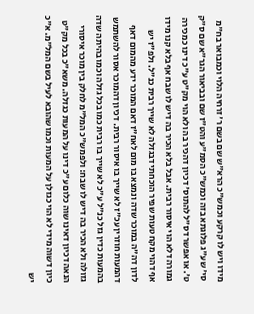מידו ויש לו קרקע וכמש"כ הרא"ש שם בשם ר' זרחיה הלוי וכמבואר בח"מ סי' שע"ג פלוגתא בזה וכמש"כ הסמ"ע והט"ז שם ובביאור הגר"א שם ס"ק ט'. או אפשר דס"ל להתוס' דכיון דהכיר בה ולא הוי מק"ט ע"כ דינו כמכירה גמורה דלא הוי איסור רבית. אבל בלא הכיר בה דיש לו שבח אף בלא קנו מידו אף דהוי מקח טעות שפיר הוכחתי דבגזלה לא שייך רבית כנ"ל. ולפ"ז יש לדון דה"ה במוכר שדה ונמצא בו מום לאח"ז דאם המוכר ידע מהמום דאף דהמעות חוזרין עכ"ז לא שייך בו איסור רבית. דכיון דהמוכר אסור להשתמש בהמעות כדין גזל כנ"ל ע"כ לא שייך בו רבית כמו בכל גזלה וכמו בהיתה שדה גזולה ולא הכיר בה דיש לו שבח: ולפמש"כ המל"מ לחלק בין מוכר איסורי הנאה דכיון דאינו שוה כלום ע"כ דינו על המעות כגזלה. משא"כ בכל מק"ט כיון דשוה מידי לא הוי כגזלן על המעות וכמו שהובא לעיל בשם המל"מ. א"כ יש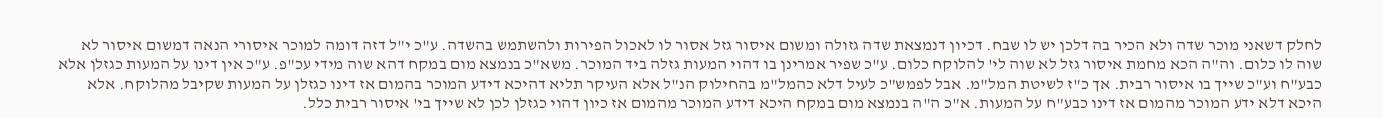לחלק דשאני מוכר שדה ולא הכיר בה דלכן יש לו שבח. דכיון דנמצאת שדה גזולה ומשום איסור גזל אסור לו לאכול הפירות ולהשתמש בהשדה. ע"כ י"ל דזה דומה למוכר איסורי הנאה דמשום איסור לא שוה לו כלום. וה"ה הכא מחמת איסור גזל לא שוה לי' להלוקח כלום. ע"כ שפיר אמרינן בו דהוי המעות גזלה ביד המוכר. משא"כ בנמצא מום במקח דהא שוה מידי עכ"פ. ע"כ אין דינו על המעות כגזלן אלא כבע"ח וע"כ שייך בו איסור רבית. אך כ"ז לשיטת המל"מ. אבל לפמש"כ לעיל דלא כהמל"מ בהחילוק הנ"ל אלא העיקר תליא דהיכא דידע המוכר בהמום אז דינו כגזלן על המעות שקיבל מהלוקח. אלא היכא דלא ידע המוכר מהמום אז דינו כבע"ח על המעות. א"כ ה"ה בנמצא מום במקח היכא דידע המוכר מהמום אז כיון דהוי כגזלן לכן לא שייך בי' איסור רבית כלל.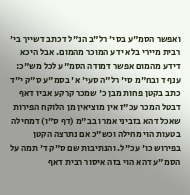ואפשר הסמ"ע בסי' רל"ב הנ"ל דכתב דשייך בי' רבית מיירי בלא ידע המוכר מהמום. אבל היכא דידע מהמום אפשר דמודה הסמ"ע לכל מש"כ: ענף ד ובח"מ סי' רל"ה סעי' א' בסמ"ע ס"ק י"ד כתב בקטן פחות מבן כ' שמכר קרקע אביו דאף דבטל המכר עכ"ז אין מוציאין מן הלוקח הפירות שאכל דהא בזביני אמרו בב"מ (דף ס"ו) דמחילה בטעות הוי מחילה וכש"כ אם נתרצה הקטן בפירוש כו' עכ"ל. והנתיבות שם ס"ק ד' תמה על הסמ"ע דהא הוי בזה איסור רבית דאף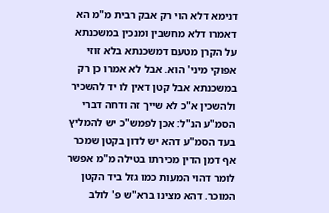דנימא דלא הוי רק אבק רבית מ"מ הא דאמרו דלא מחשבין ומנכין במשכנתא על הקרן מטעם דמשכנתא בלא זוזי אפוקי מיני' הוא. אבל לא אמרו כן רק במשכנתא אבל קטן דאין לו יד להשכיר ולהשכין א"כ לא שייך זה ודחה דברי הסמ"ע הנ"ל: אכן לפמש"כ יש להמליץ בעד הסמ"ע דהא יש לדון בקטן שמכר אף דמן הדין מכירתו בטילה מ"מ אפשר לומר דהוי המעות כמו גזל ביד הקטן המוכר. דהא מצינו ברא"ש פ' לולב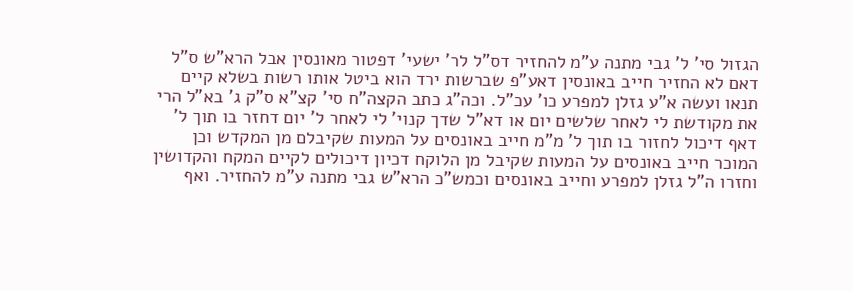הגזול סי' ל' גבי מתנה ע"מ להחזיר דס"ל לר' ישעי' דפטור מאונסין אבל הרא"ש ס"ל דאם לא החזיר חייב באונסין דאע"פ שברשות ירד הוא ביטל אותו רשות בשלא קיים תנאו ועשה א"ע גזלן למפרע כו' עכ"ל. וכה"ג כתב הקצה"ח סי' קצ"א ס"ק ג' בא"ל הרי את מקודשת לי לאחר שלשים יום או דא"ל שדך קנוי' לי לאחר ל' יום דחזר בו תוך ל' דאף דיכול לחזור בו תוך ל' מ"מ חייב באונסים על המעות שקיבלם מן המקדש וכן המוכר חייב באונסים על המעות שקיבל מן הלוקח דכיון דיכולים לקיים המקח והקדושין וחזרו ה"ל גזלן למפרע וחייב באונסים וכמש"כ הרא"ש גבי מתנה ע"מ להחזיר. ואף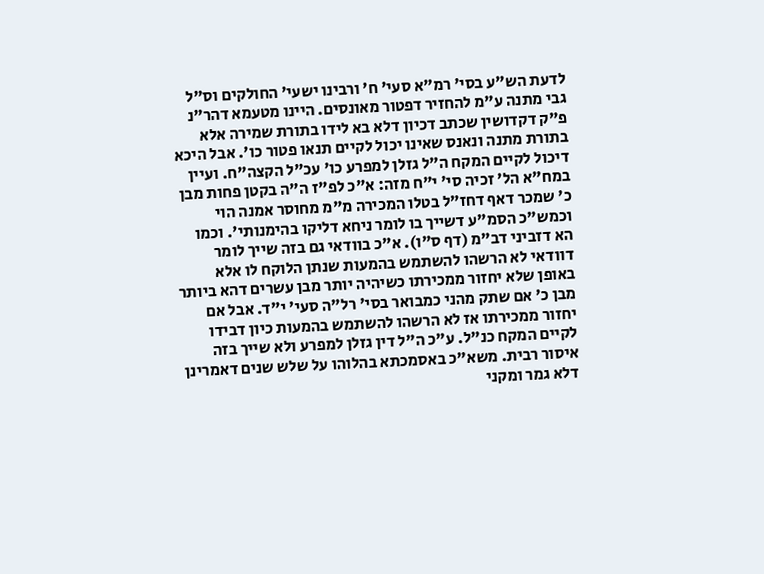לדעת הש"ע בסי' רמ"א סעי' ח' ורבינו ישעי' החולקים וס"ל גבי מתנה ע"מ להחזיר דפטור מאונסים. היינו מטעמא דהר"נ פ"ק דקדושין שכתב דכיון דלא בא לידו בתורת שמירה אלא בתורת מתנה ונאנס שאינו יכול לקיים תנאו פטור כו'. אבל היכא דיכול לקיים המקח ה"ל גזלן למפרע כו' עכ"ל הקצה"ח. ועיין במח"א הל' זכיה סי' י"ח מזה: א"כ לפ"ז ה"ה בקטן פחות מבן כ' שמכר דאף דחז"ל בטלו המכירה מ"מ מחוסר אמנה הוי וכמש"כ הסמ"ע דשייך בו לומר ניחא דליקו בהימנותי'. וכמו הא דזביני דב"מ (דף ס"ו). א"כ בוודאי גם בזה שייך לומר דוודאי לא הרשהו להשתמש בהמעות שנתן הלוקח לו אלא באופן שלא יחזור ממכירתו כשיהיה יותר מבן עשרים דהא ביותר מבן כ' אם שתק מהני כמבואר בסי' רל"ה סעי' י"ד. אבל אם יחזור ממכירתו אז לא הרשהו להשתמש בהמעות כיון דבידו לקיים המקח כנ"ל. ע"כ ה"ל דין גזלן למפרע ולא שייך בזה איסור רבית. משא"כ באסמכתא בהלוהו על שלש שנים דאמרינן דלא גמר ומקני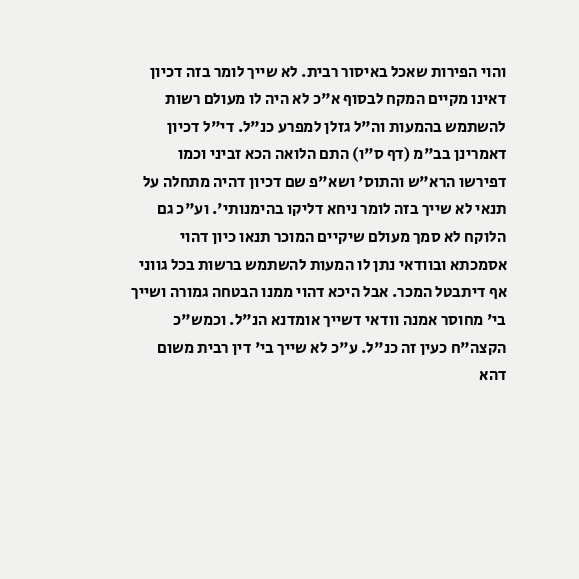והוי הפירות שאכל באיסור רבית. לא שייך לומר בזה דכיון דאינו מקיים המקח לבסוף א"כ לא היה לו מעולם רשות להשתמש בהמעות וה"ל גזלן למפרע כנ"ל. די"ל דכיון דאמרינן בב"מ (דף ס"ו) התם הלואה הכא זביני וכמו דפירשו הרא"ש והתוס' ושא"פ שם דכיון דהיה מתחלה על תנאי לא שייך בזה לומר ניחא דליקו בהימנותי'. וע"כ גם הלוקח לא סמך מעולם שיקיים המוכר תנאו כיון דהוי אסמכתא ובוודאי נתן לו המעות להשתמש ברשות בכל גווני אף דיתבטל המכר. אבל היכא דהוי ממנו הבטחה גמורה ושייך בי' מחוסר אמנה וודאי דשייך אומדנא הנ"ל. וכמש"כ הקצה"ח כעין זה כנ"ל. ע"כ לא שייך בי' דין רבית משום דהא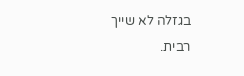בגזלה לא שייך רבית.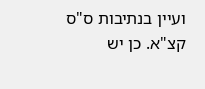ועיין בנתיבות ס"ס קצ"א. כן יש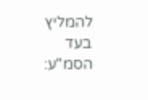להמליץ בעד הסמ"ע: